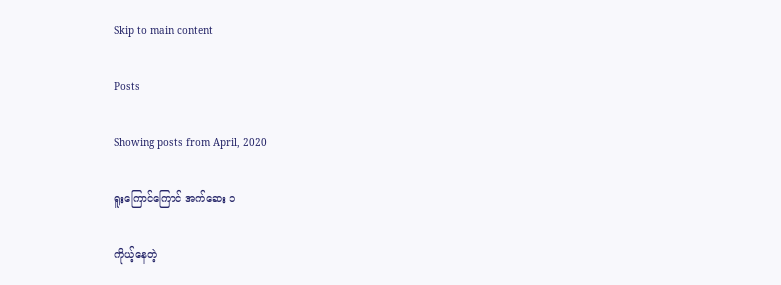Skip to main content

Posts

Showing posts from April, 2020

ရူးကြောင်ကြောင် အက်ဆေး ၁

ကိုယ့်နေတဲ့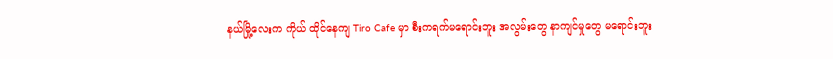နယ်မြို့လေးက ကိုယ် ထိုင်နေကျ Tiro Cafe မှာ စီးကရက်မရောင်းဘူး အလွမ်းတွေ နာကျင်မှုတွေ မရောင်းဘူး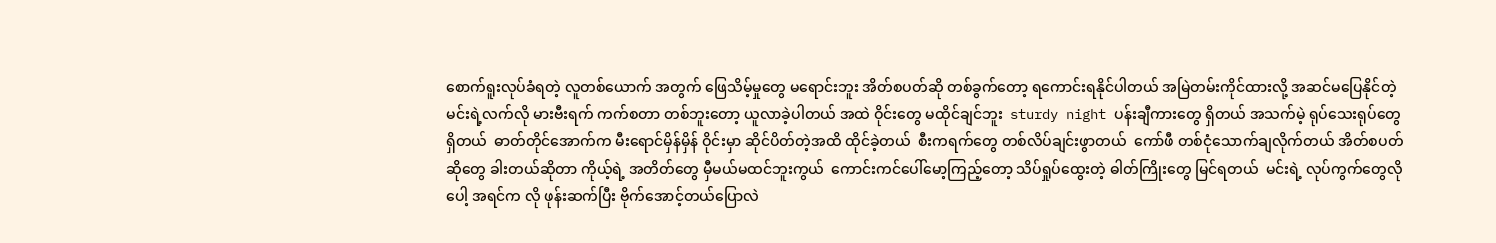စောက်ရူးလုပ်ခံရတဲ့ လူတစ်ယောက် အတွက် ဖြေသိမ့်မှုတွေ မရောင်းဘူး အိတ်စပတ်ဆို တစ်ခွက်တော့ ရကောင်းရနိုင်ပါတယ် အမြဲတမ်းကိုင်ထားလို့ အဆင်မပြေနိုင်တဲ့ မင်းရဲ့လက်လို မားဗီးရက် ကက်စတာ တစ်ဘူးတော့ ယူလာခဲ့ပါတယ် အထဲ ဝိုင်းတွေ မထိုင်ချင်ဘူး  sturdy night ပန်းချီကားတွေ ရှိတယ် အသက်မဲ့ ရုပ်သေးရုပ်တွေ ရှိတယ်  ဓာတ်တိုင်အောက်က မီးရောင်မှိန်မှိန် ဝိုင်းမှာ ဆိုင်ပိတ်တဲ့အထိ ထိုင်ခဲ့တယ်  စီးကရက်တွေ တစ်လိပ်ချင်းဖွာတယ်  ကော်ဖီ တစ်ငုံသောက်ချလိုက်တယ် အိတ်စပတ်ဆိုတွေ ခါးတယ်ဆိုတာ ကိုယ့်ရဲ့ အတိတ်တွေ မှီမယ်မထင်ဘူးကွယ်  ကောင်းကင်ပေါ်မော့ကြည့်တော့ သိပ်ရှုပ်ထွေးတဲ့ ဓါတ်ကြိုးတွေ မြင်ရတယ်  မင်းရဲ့ လုပ်ကွက်တွေလိုပေါ့ အရင်က လို ဖုန်းဆက်ပြီး ဗိုက်အောင့်တယ်ပြောလဲ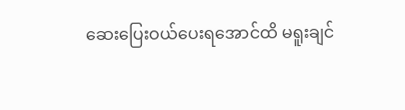ဆေးပြေးဝယ်ပေးရအောင်ထိ မရူးချင်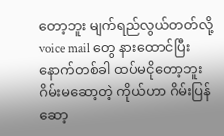တော့ဘူး မျက်ရည်လွယ်တတ်လို့ voice mail တွေ နားထောင်ပြီး နောက်တစ်ခါ ထပ်မငိုတော့ဘူး  ဂိမ်းမဆော့တဲ့ ကိုယ်ဟာ ဂိမ်းပြန်ဆော့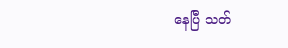နေပြီ သတ်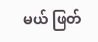မယ် ဖြတ်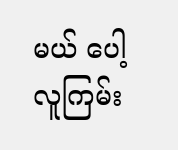မယ် ပေါ့ လူကြမ်း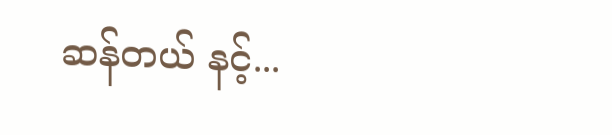ဆန်တယ် နင့်...